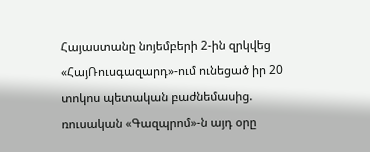Հայաստանը նոյեմբերի 2-ին զրկվեց «ՀայՌուսգազարդ»-ում ունեցած իր 20 տոկոս պետական բաժնեմասից. ռուսական «Գազպրոմ»-ն այդ օրը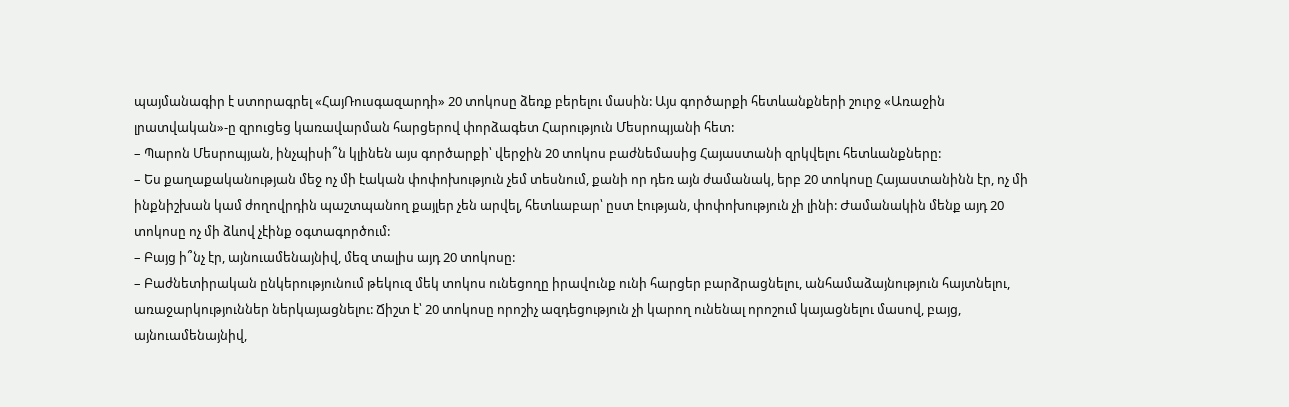պայմանագիր է ստորագրել «ՀայՌուսգազարդի» 20 տոկոսը ձեռք բերելու մասին: Այս գործարքի հետևանքների շուրջ «Առաջին լրատվական»-ը զրուցեց կառավարման հարցերով փորձագետ Հարություն Մեսրոպյանի հետ:
– Պարոն Մեսրոպյան, ինչպիսի՞ն կլինեն այս գործարքի՝ վերջին 20 տոկոս բաժնեմասից Հայաստանի զրկվելու հետևանքները:
– Ես քաղաքականության մեջ ոչ մի էական փոփոխություն չեմ տեսնում, քանի որ դեռ այն ժամանակ, երբ 20 տոկոսը Հայաստանինն էր, ոչ մի ինքնիշխան կամ ժողովրդին պաշտպանող քայլեր չեն արվել, հետևաբար՝ ըստ էության, փոփոխություն չի լինի: Ժամանակին մենք այդ 20 տոկոսը ոչ մի ձևով չէինք օգտագործում:
– Բայց ի՞նչ էր, այնուամենայնիվ, մեզ տալիս այդ 20 տոկոսը:
– Բաժնետիրական ընկերությունում թեկուզ մեկ տոկոս ունեցողը իրավունք ունի հարցեր բարձրացնելու, անհամաձայնություն հայտնելու, առաջարկություններ ներկայացնելու: Ճիշտ է՝ 20 տոկոսը որոշիչ ազդեցություն չի կարող ունենալ որոշում կայացնելու մասով, բայց, այնուամենայնիվ,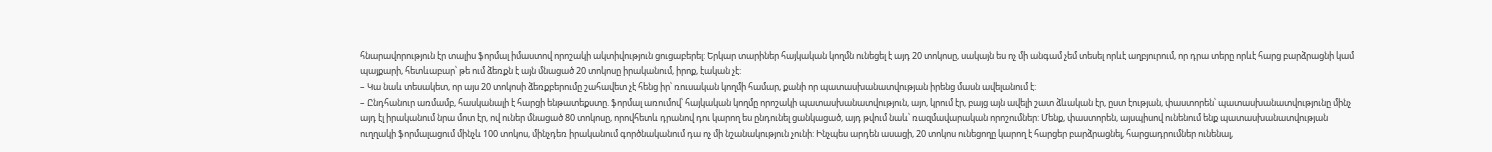հնարավորություն էր տալիս ֆորմալ իմաստով որոշակի ակտիվություն ցուցաբերել: Երկար տարիներ հայկական կողմն ունեցել է այդ 20 տոկոսը, սակայն ես ոչ մի անգամ չեմ տեսել որևէ աղբյուրում, որ դրա տերը որևէ հարց բարձրացնի կամ պայքարի, հետևաբար՝ թե ում ձեռքն է այն մնացած 20 տոկոսը իրականում, իրոք, էական չէ:
– Կա նաև տեսակետ, որ այս 20 տոկոսի ձեռքբերումը շահավետ չէ հենց իր՝ ռուսական կողմի համար, քանի որ պատասխանատվության իրենց մասն ավելանում է:
– Ընդհանուր առմամբ, հասկանալի է հարցի ենթատեքստը. ֆորմալ առումով՝ հայկական կողմը որոշակի պատասխանատվություն, այո, կրում էր, բայց այն ավելի շատ ձևական էր, ըստ էության, փաստորեն՝ պատասխանատվությունը մինչ այդ էլ իրականում նրա մոտ էր, ով ուներ մնացած 80 տոկոսը, որովհետև դրանով դու կարող ես ընդունել ցանկացած, այդ թվում նաև՝ ռազմավարական որոշումներ: Մենք, փաստորեն, այսպիսով ունենում ենք պատասխանատվության ուղղակի ֆորմալացում մինչև 100 տոկոս, մինչդեռ իրականում գործնականում դա ոչ մի նշանակություն չունի: Ինչպես արդեն ասացի, 20 տոկոս ունեցողը կարող է հարցեր բարձրացնել, հարցադրումներ ունենալ,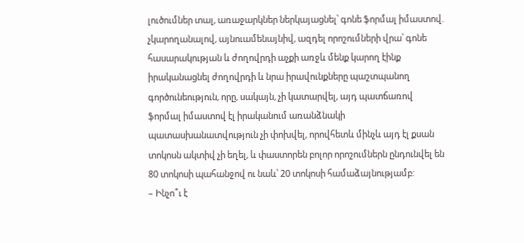լուծումներ տալ, առաջարկներ ներկայացնել՝ գոնե ֆորմալ իմաստով. չկարողանալով, այնուամենայնիվ, ազդել որոշումների վրա՝ գոնե հասարակության և ժողովրդի աչքի առջև մենք կարող էինք իրականացնել ժողովրդի և նրա իրավունքները պաշտպանող գործունեություն, որը, սակայն, չի կատարվել, այդ պատճառով ֆորմալ իմաստով էլ իրականում առանձնակի պատասխանատվություն չի փոխվել, որովհետև մինչև այդ էլ քսան տոկոսն ակտիվ չի եղել, և փաստորեն բոլոր որոշումներն ընդունվել են 80 տոկոսի պահանջով ու նաև՝ 20 տոկոսի համաձայնությամբ:
– Ինչո՞ւ է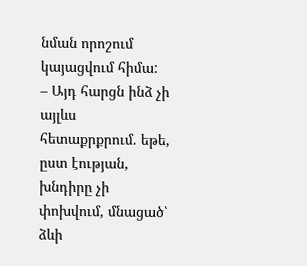նման որոշում կայացվում հիմա:
– Այդ հարցն ինձ չի այլևս հետաքրքրում. եթե, ըստ էության, խնդիրը չի փոխվում, մնացած՝ ձևի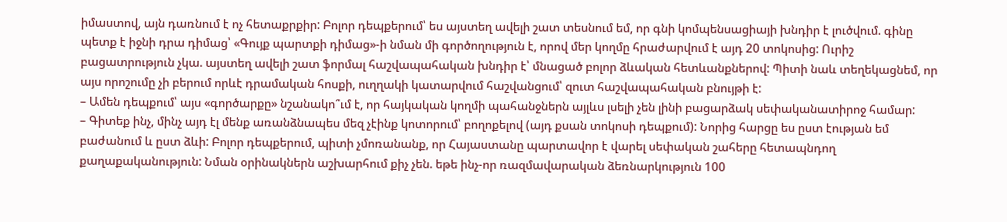իմաստով, այն դառնում է ոչ հետաքրքիր: Բոլոր դեպքերում՝ ես այստեղ ավելի շատ տեսնում եմ, որ գնի կոմպենսացիայի խնդիր է լուծվում. գինը պետք է իջնի դրա դիմաց՝ «Գույք պարտքի դիմաց»-ի նման մի գործողություն է, որով մեր կողմը հրաժարվում է այդ 20 տոկոսից: Ուրիշ բացատրություն չկա. այստեղ ավելի շատ ֆորմալ հաշվապահական խնդիր է՝ մնացած բոլոր ձևական հետևանքներով: Պիտի նաև տեղեկացնեմ, որ այս որոշումը չի բերում որևէ դրամական հոսքի, ուղղակի կատարվում հաշվանցում՝ զուտ հաշվապահական բնույթի է:
– Ամեն դեպքում՝ այս «գործարքը» նշանակո՞ւմ է, որ հայկական կողմի պահանջներն այլևս լսելի չեն լինի բացարձակ սեփականատիրոջ համար:
– Գիտեք ինչ, մինչ այդ էլ մենք առանձնապես մեզ չէինք կոտորում՝ բողոքելով (այդ քսան տոկոսի դեպքում): Նորից հարցը ես ըստ էության եմ բաժանում և ըստ ձևի: Բոլոր դեպքերում, պիտի չմոռանանք, որ Հայաստանը պարտավոր է վարել սեփական շահերը հետապնդող քաղաքականություն: Նման օրինակներն աշխարհում քիչ չեն. եթե ինչ-որ ռազմավարական ձեռնարկություն 100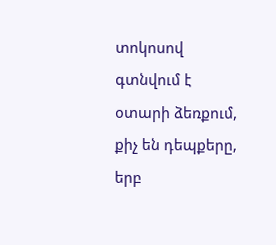տոկոսով գտնվում է օտարի ձեռքում, քիչ են դեպքերը, երբ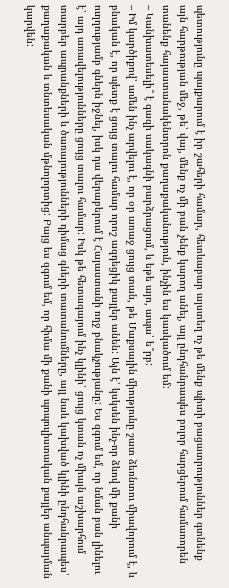պետությունը պայքարում է իր շահերի համար, հետևաբար այստեղ ոչ թե մենք պիտի բացատրություններ գտնենք այն հարթության մեջ, թե՝ վայ, մենք ոչ մի բան չենք կարող անել, այլ ընդհանրապես բոլոր հարցերում համառորեն տանենք հայաստանակենտրոն քաղաքականություն, ինչին ես կասկածում եմ:
– Կանխատեսելի՞ է գազի սակագնի բարձրացում, և եթե այո, ապա՝ ե՞րբ:
– Իմ կարծիքով՝ ամեն ինչ արվելու է, որ օր առաջ ցույց տան, թե Մաքսային միությունը շատ ձեռնտու միավորում է, և բնական է, որ պետք է ցույց տալու համար որոշ ազդեցիկ քայլեր անեն: Այն է՝ կսկսեն ինչ-որ ձևով մի քանի ուղղությամբ գներն իջնել, իսկ դա վերաբերում է Հայաստանի ողջ բնակչությանը: Ես զգում եմ, որ նման բան լինելու է՝ այդ առավելությունները ցույց տալու համար: Իսկ թե հետագայում ինչ կլինի՝ ցույց կտան ոչ միայն աշխարհում տարբեր ապրանքների և ծառայությունների դիմաց գների տատանումները, այլ նաև կախված կլինի ընդհանրապես՝ քաղաքական և տնտեսական մթնոլորտից: Բայց ես զգում եմ, որ հիմա մի քանի պոպուլիստական քայլեր անպայման կարվեն: